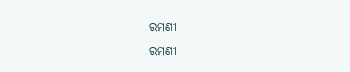ରମଣୀ
ରମଣୀ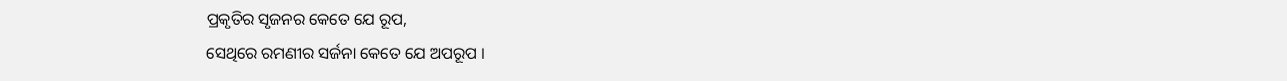ପ୍ରକୃତିର ସୃଜନର କେତେ ଯେ ରୂପ,
ସେଥିରେ ରମଣୀର ସର୍ଜନା କେତେ ଯେ ଅପରୂପ ।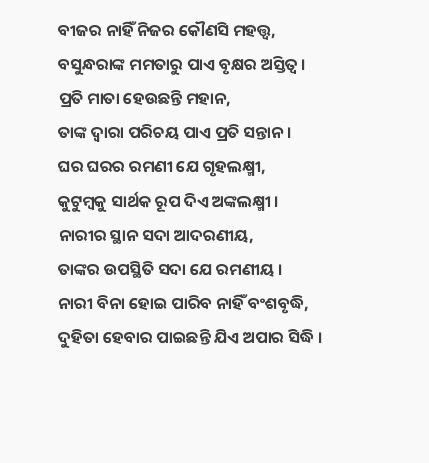ବୀଜର ନାହିଁ ନିଜର କୌଣସି ମହତ୍ତ୍ୱ,
ବସୁନ୍ଧରାଙ୍କ ମମତାରୁ ପାଏ ବୃକ୍ଷର ଅସ୍ତିତ୍ୱ ।
ପ୍ରତି ମାତା ହେଉଛନ୍ତି ମହାନ,
ତାଙ୍କ ଦ୍ୱାରା ପରିଚୟ ପାଏ ପ୍ରତି ସନ୍ତାନ ।
ଘର ଘରର ରମଣୀ ଯେ ଗୃହଲକ୍ଷ୍ମୀ,
କୁଟୁମ୍ବକୁ ସାର୍ଥକ ରୂପ ଦିଏ ଅଙ୍କଲକ୍ଷ୍ମୀ ।
ନାରୀର ସ୍ଥାନ ସଦା ଆଦରଣୀୟ,
ତାଙ୍କର ଉପସ୍ଥିତି ସଦା ଯେ ରମଣୀୟ ।
ନାରୀ ବିନା ହୋଇ ପାରିବ ନାହିଁ ବଂଶବୃଦ୍ଧି,
ଦୁହିତା ହେବାର ପାଇଛନ୍ତି ଯିଏ ଅପାର ସିଦ୍ଧି ।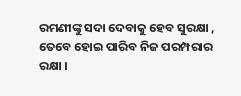ରମଣୀଙ୍କୁ ସଦା ଦେବାକୁ ହେବ ସୁରକ୍ଷା ,
ତେବେ ହୋଇ ପାରିବ ନିଜ ପରମ୍ପରାର ରକ୍ଷା ।